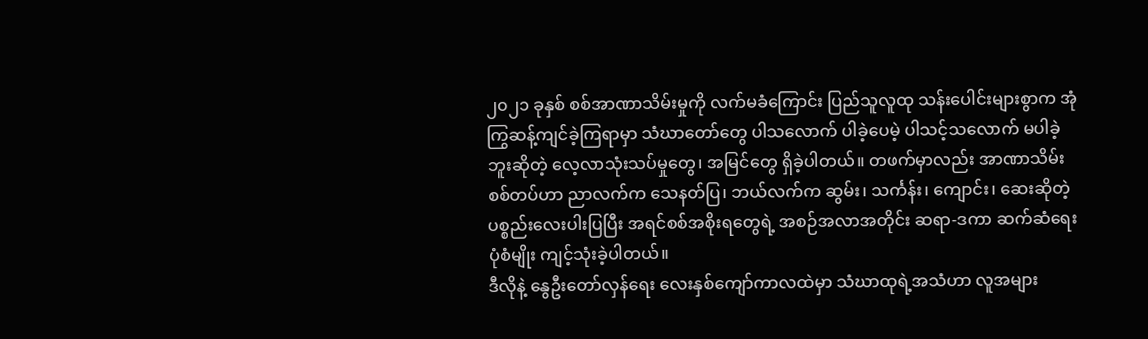၂၀၂၁ ခုနှစ် စစ်အာဏာသိမ်းမှုကို လက်မခံကြောင်း ပြည်သူလူထု သန်းပေါင်းများစွာက အုံကြွဆန့်ကျင်ခဲ့ကြရာမှာ သံဃာတော်တွေ ပါသလောက် ပါခဲ့ပေမဲ့ ပါသင့်သလောက် မပါခဲ့ဘူးဆိုတဲ့ လေ့လာသုံးသပ်မှုတွေ၊ အမြင်တွေ ရှိခဲ့ပါတယ်။ တဖက်မှာလည်း အာဏာသိမ်းစစ်တပ်ဟာ ညာလက်က သေနတ်ပြ၊ ဘယ်လက်က ဆွမ်း၊ သင်္ကန်း၊ ကျောင်း၊ ဆေးဆိုတဲ့ ပစ္စည်းလေးပါးပြပြီး အရင်စစ်အစိုးရတွေရဲ့ အစဉ်အလာအတိုင်း ဆရာ-ဒကာ ဆက်ဆံရေးပုံစံမျိုး ကျင့်သုံးခဲ့ပါတယ်။
ဒီလိုနဲ့ နွေဦးတော်လှန်ရေး လေးနှစ်ကျော်ကာလထဲမှာ သံဃာထုရဲ့အသံဟာ လူအများ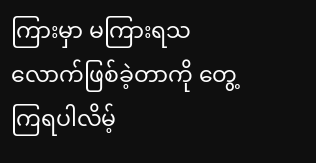ကြားမှာ မကြားရသလောက်ဖြစ်ခဲ့တာကို တွေ့ကြရပါလိမ့်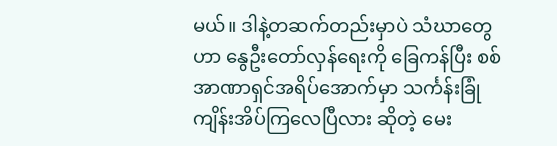မယ်။ ဒါနဲ့တဆက်တည်းမှာပဲ သံဃာတွေဟာ နွေဦးတော်လှန်ရေးကို ခြေကန်ပြီး စစ်အာဏာရှင်အရိပ်အောက်မှာ သင်္ကန်းခြုံကျိန်းအိပ်ကြလေပြီလား ဆိုတဲ့ မေး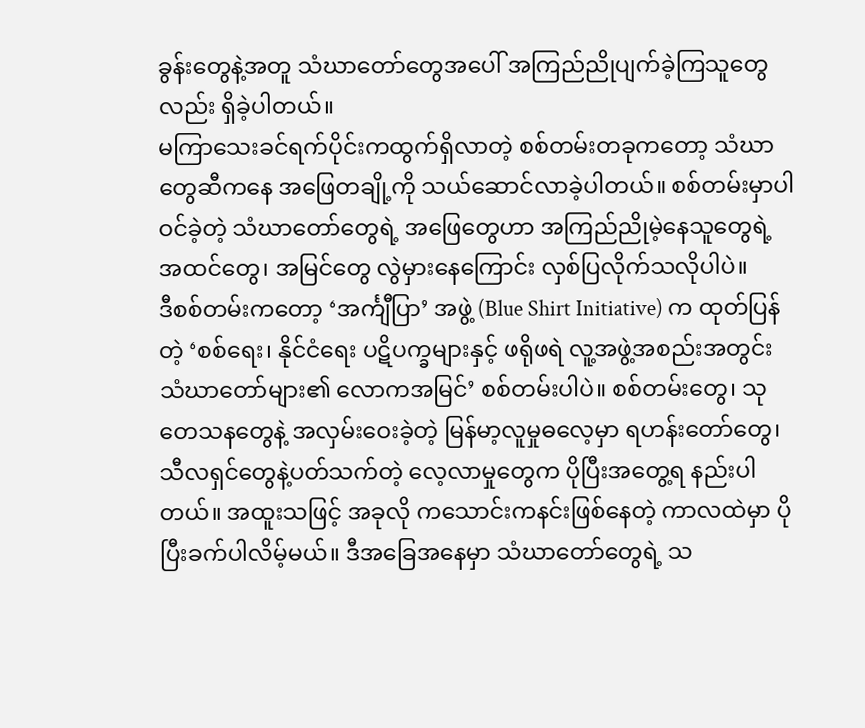ခွန်းတွေနဲ့အတူ သံဃာတော်တွေအပေါ် အကြည်ညိုပျက်ခဲ့ကြသူတွေလည်း ရှိခဲ့ပါတယ်။
မကြာသေးခင်ရက်ပိုင်းကထွက်ရှိလာတဲ့ စစ်တမ်းတခုကတော့ သံဃာတွေဆီကနေ အဖြေတချို့ကို သယ်ဆောင်လာခဲ့ပါတယ်။ စစ်တမ်းမှာပါဝင်ခဲ့တဲ့ သံဃာတော်တွေရဲ့ အဖြေတွေဟာ အကြည်ညိုမဲ့နေသူတွေရဲ့ အထင်တွေ၊ အမြင်တွေ လွဲမှားနေကြောင်း လှစ်ပြလိုက်သလိုပါပဲ။
ဒီစစ်တမ်းကတော့ ‘အင်္ကျီပြာ’ အဖွဲ့ (Blue Shirt Initiative) က ထုတ်ပြန်တဲ့ ‘စစ်ရေး၊ နိုင်ငံရေး ပဋိပက္ခများနှင့် ဖရိုဖရဲ လူ့အဖွဲ့အစည်းအတွင်း သံဃာတော်များ၏ လောကအမြင်’ စစ်တမ်းပါပဲ။ စစ်တမ်းတွေ၊ သုတေသနတွေနဲ့ အလှမ်းဝေးခဲ့တဲ့ မြန်မာ့လူမှုဓလေ့မှာ ရဟန်းတော်တွေ၊ သီလရှင်တွေနဲ့ပတ်သက်တဲ့ လေ့လာမှုတွေက ပိုပြီးအတွေ့ရ နည်းပါတယ်။ အထူးသဖြင့် အခုလို ကသောင်းကနင်းဖြစ်နေတဲ့ ကာလထဲမှာ ပိုပြီးခက်ပါလိမ့်မယ်။ ဒီအခြေအနေမှာ သံဃာတော်တွေရဲ့ သ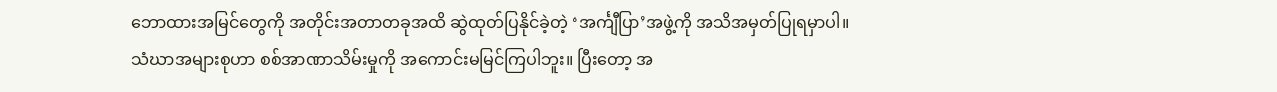ဘောထားအမြင်တွေကို အတိုင်းအတာတခုအထိ ဆွဲထုတ်ပြနိုင်ခဲ့တဲ့ ‘အင်္ကျီပြာ’အဖွဲ့ကို အသိအမှတ်ပြုရမှာပါ။
သံဃာအများစုဟာ စစ်အာဏာသိမ်းမှုကို အကောင်းမမြင်ကြပါဘူး။ ပြီးတော့ အ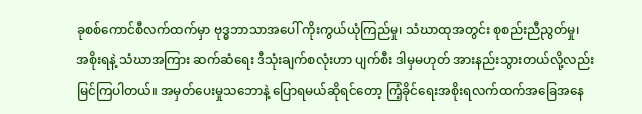ခုစစ်ကောင်စီလက်ထက်မှာ ဗုဒ္ဓဘာသာအပေါ် ကိုးကွယ်ယုံကြည်မှု၊ သံဃာထုအတွင်း စုစည်းညီညွတ်မှု၊ အစိုးရနဲ့ သံဃာအကြား ဆက်ဆံရေး ဒီသုံးချက်စလုံးဟာ ပျက်စီး ဒါမှမဟုတ် အားနည်းသွားတယ်လို့လည်း မြင်ကြပါတယ်။ အမှတ်ပေးမှုသဘောနဲ့ ပြောရမယ်ဆိုရင်တော့ ကြံ့ခိုင်ရေးအစိုးရလက်ထက်အခြေအနေ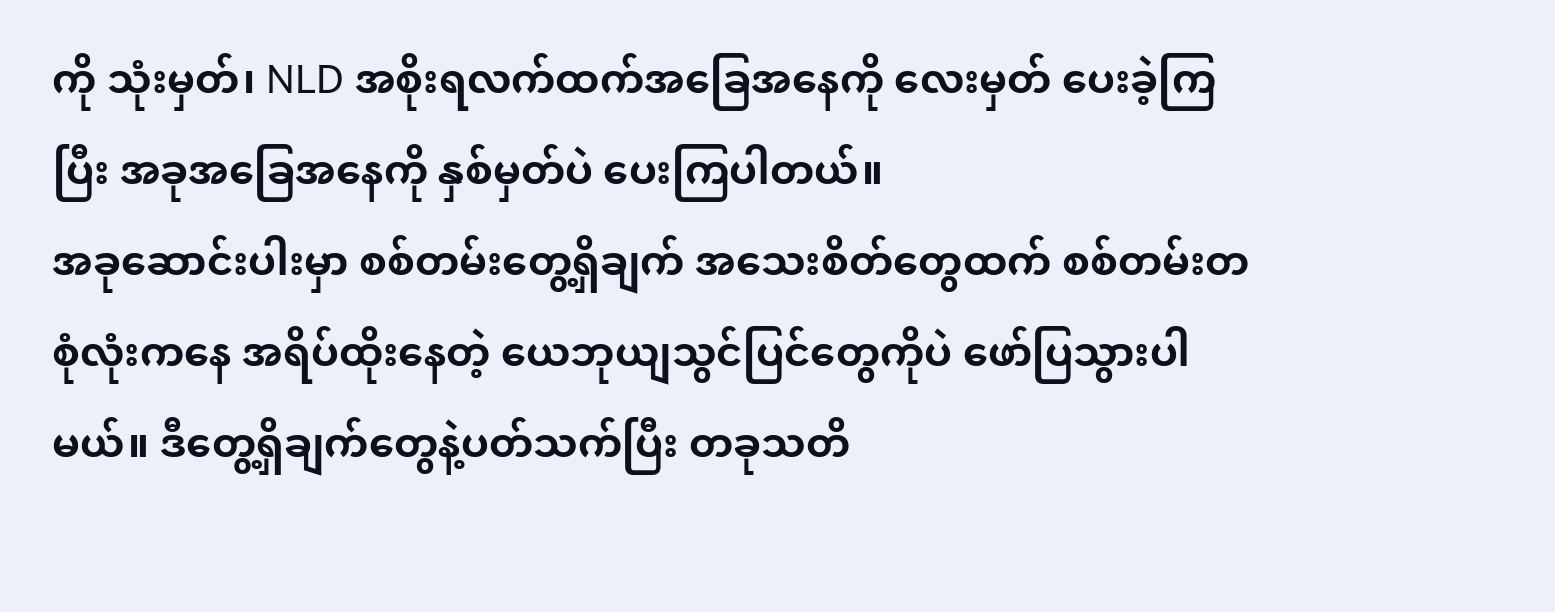ကို သုံးမှတ်၊ NLD အစိုးရလက်ထက်အခြေအနေကို လေးမှတ် ပေးခဲ့ကြပြီး အခုအခြေအနေကို နှစ်မှတ်ပဲ ပေးကြပါတယ်။
အခုဆောင်းပါးမှာ စစ်တမ်းတွေ့ရှိချက် အသေးစိတ်တွေထက် စစ်တမ်းတစုံလုံးကနေ အရိပ်ထိုးနေတဲ့ ယေဘုယျသွင်ပြင်တွေကိုပဲ ဖော်ပြသွားပါမယ်။ ဒီတွေ့ရှိချက်တွေနဲ့ပတ်သက်ပြီး တခုသတိ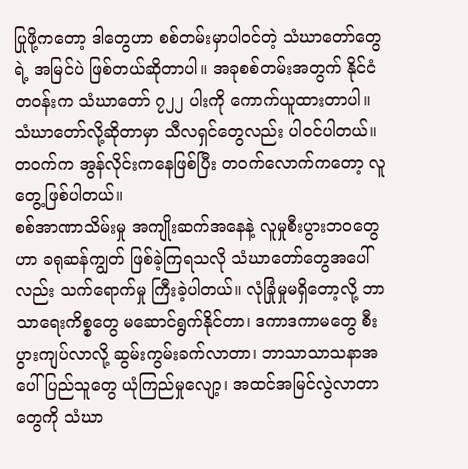ပြုဖို့ကတော့ ဒါတွေဟာ စစ်တမ်းမှာပါဝင်တဲ့ သံဃာတော်တွေရဲ့ အမြင်ပဲ ဖြစ်တယ်ဆိုတာပါ။ အခုစစ်တမ်းအတွက် နိုင်ငံတဝန်းက သံဃာတော် ၇၂၂ ပါးကို ကောက်ယူထားတာပါ။ သံဃာတော်လို့ဆိုတာမှာ သီလရှင်တွေလည်း ပါဝင်ပါတယ်။ တဝက်က အွန်လိုင်းကနေဖြစ်ပြီး တဝက်လောက်ကတော့ လူတွေ့ဖြစ်ပါတယ်။
စစ်အာဏာသိမ်းမှု အကျိုးဆက်အနေနဲ့ လူမှုစီးပွားဘဝတွေဟာ ခရုဆန်ကျွတ် ဖြစ်ခဲ့ကြရသလို သံဃာတော်တွေအပေါ်လည်း သက်ရောက်မှု ကြီးခဲ့ပါတယ်။ လုံခြုံမှုမရှိတော့လို့ ဘာသာရေးကိစ္စတွေ မဆောင်ရွက်နိုင်တာ၊ ဒကာဒကာမတွေ စီးပွားကျပ်လာလို့ ဆွမ်းကွမ်းခက်လာတာ၊ ဘာသာသာသနာအပေါ် ပြည်သူတွေ ယုံကြည်မှုလျော့၊ အထင်အမြင်လွဲလာတာတွေကို သံဃာ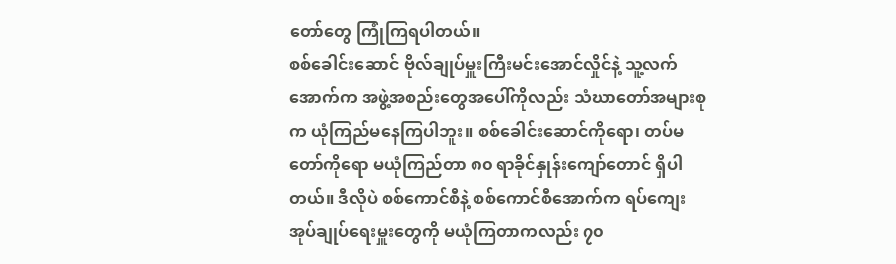တော်တွေ ကြုံကြရပါတယ်။
စစ်ခေါင်းဆောင် ဗိုလ်ချုပ်မှူးကြီးမင်းအောင်လှိုင်နဲ့ သူ့လက်အောက်က အဖွဲ့အစည်းတွေအပေါ်ကိုလည်း သံဃာတော်အများစုက ယုံကြည်မနေကြပါဘူး။ စစ်ခေါင်းဆောင်ကိုရော၊ တပ်မတော်ကိုရော မယုံကြည်တာ ၈၀ ရာခိုင်နှုန်းကျော်တောင် ရှိပါတယ်။ ဒီလိုပဲ စစ်ကောင်စီနဲ့ စစ်ကောင်စီအောက်က ရပ်ကျေးအုပ်ချုပ်ရေးမှူးတွေကို မယုံကြတာကလည်း ၇၀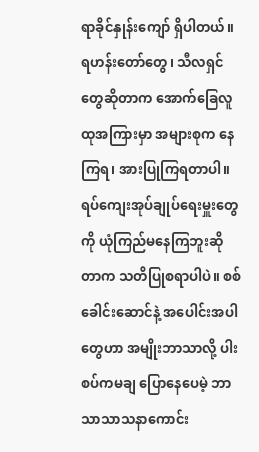ရာခိုင်နှုန်းကျော် ရှိပါတယ်။ ရဟန်းတော်တွေ၊ သီလရှင်တွေဆိုတာက အောက်ခြေလူထုအကြားမှာ အများစုက နေကြရ၊ အားပြုကြရတာပါ။ ရပ်ကျေးအုပ်ချုပ်ရေးမှူးတွေကို ယုံကြည်မနေကြဘူးဆိုတာက သတိပြုစရာပါပဲ။ စစ်ခေါင်းဆောင်နဲ့ အပေါင်းအပါတွေဟာ အမျိုးဘာသာလို့ ပါးစပ်ကမချ ပြောနေပေမဲ့ ဘာသာသာသနာကောင်း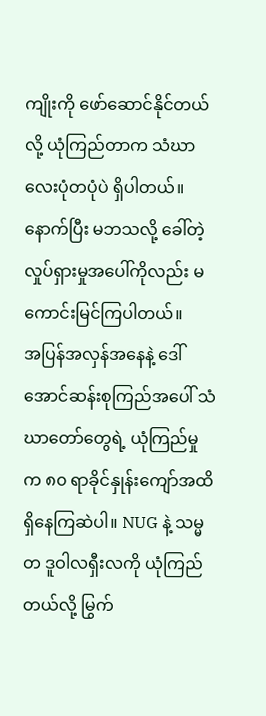ကျိုးကို ဖော်ဆောင်နိုင်တယ်လို့ ယုံကြည်တာက သံဃာလေးပုံတပုံပဲ ရှိပါတယ်။ နောက်ပြီး မဘသလို့ ခေါ်တဲ့ လှုပ်ရှားမှုအပေါ်ကိုလည်း မကောင်းမြင်ကြပါတယ်။
အပြန်အလှန်အနေနဲ့ ဒေါ်အောင်ဆန်းစုကြည်အပေါ် သံဃာတော်တွေရဲ့ ယုံကြည်မှုက ၈၀ ရာခိုင်နှုန်းကျော်အထိ ရှိနေကြဆဲပါ။ NUG နဲ့ သမ္မတ ဒူဝါလရှီးလကို ယုံကြည်တယ်လို့ မြွက်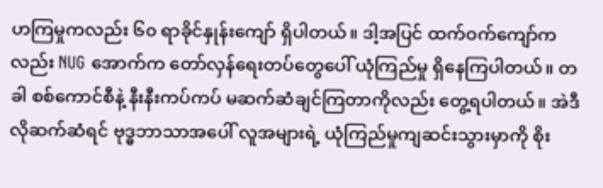ဟကြမှုကလည်း ၆၀ ရာခိုင်နှုန်းကျော် ရှိပါတယ်။ ဒါ့အပြင် ထက်ဝက်ကျော်ကလည်း NUG အောက်က တော်လှန်ရေးတပ်တွေပေါ် ယုံကြည်မှု ရှိနေကြပါတယ်။ တခါ စစ်ကောင်စီနဲ့ နီးနီးကပ်ကပ် မဆက်ဆံချင်ကြတာကိုလည်း တွေ့ရပါတယ်။ အဲဒီလိုဆက်ဆံရင် ဗုဒ္ဓဘာသာအပေါ် လူအများရဲ့ ယုံကြည်မှုကျဆင်းသွားမှာကို စိုး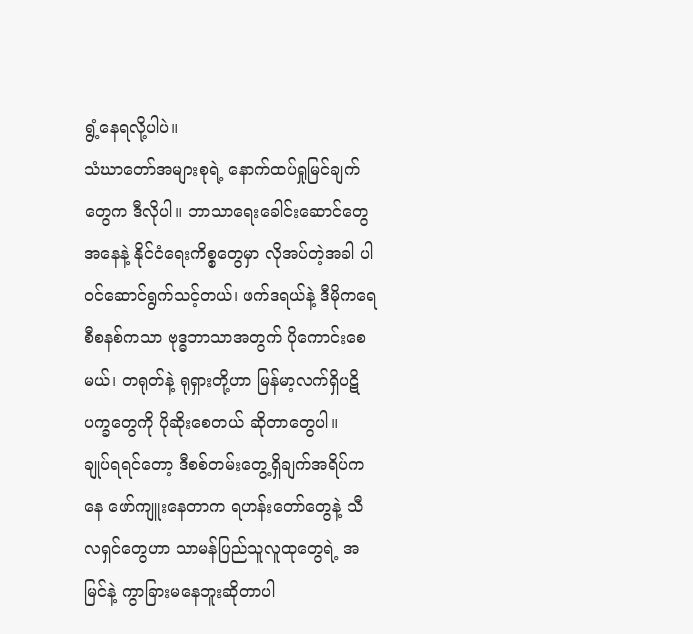ရွံ့နေရလို့ပါပဲ။
သံဃာတော်အများစုရဲ့ နောက်ထပ်ရှုမြင်ချက်တွေက ဒီလိုပါ။ ဘာသာရေးခေါင်းဆောင်တွေအနေနဲ့ နိုင်ငံရေးကိစ္စတွေမှာ လိုအပ်တဲ့အခါ ပါဝင်ဆောင်ရွက်သင့်တယ်၊ ဖက်ဒရယ်နဲ့ ဒီမိုကရေစီစနစ်ကသာ ဗုဒ္ဓဘာသာအတွက် ပိုကောင်းစေမယ်၊ တရုတ်နဲ့ ရုရှားတို့ဟာ မြန်မာ့လက်ရှိပဋိပက္ခတွေကို ပိုဆိုးစေတယ် ဆိုတာတွေပါ။
ချုပ်ရရင်တော့ ဒီစစ်တမ်းတွေ့ရှိချက်အရိပ်ကနေ ဖော်ကျူးနေတာက ရဟန်းတော်တွေနဲ့ သီလရှင်တွေဟာ သာမန်ပြည်သူလူထုတွေရဲ့ အမြင်နဲ့ ကွာခြားမနေဘူးဆိုတာပါ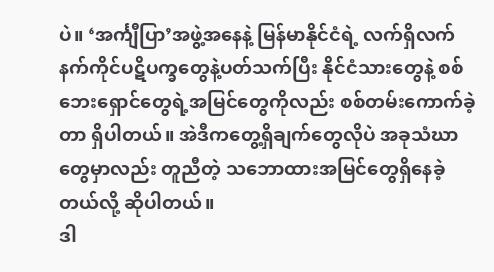ပဲ။ ‘အင်္ကျီပြာ’အဖွဲ့အနေနဲ့ မြန်မာနိုင်ငံရဲ့ လက်ရှိလက်နက်ကိုင်ပဋိပက္ခတွေနဲ့ပတ်သက်ပြီး နိုင်ငံသားတွေနဲ့ စစ်ဘေးရှောင်တွေရဲ့အမြင်တွေကိုလည်း စစ်တမ်းကောက်ခဲ့တာ ရှိပါတယ်။ အဲဒီကတွေ့ရှိချက်တွေလိုပဲ အခုသံဃာတွေမှာလည်း တူညီတဲ့ သဘောထားအမြင်တွေရှိနေခဲ့တယ်လို့ ဆိုပါတယ်။
ဒါ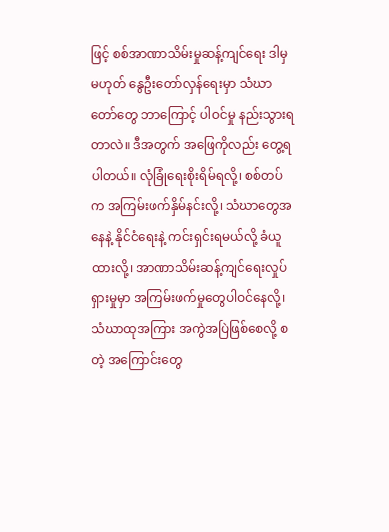ဖြင့် စစ်အာဏာသိမ်းမှုဆန့်ကျင်ရေး ဒါမှမဟုတ် နွေဦးတော်လှန်ရေးမှာ သံဃာတော်တွေ ဘာကြောင့် ပါဝင်မှု နည်းသွားရတာလဲ။ ဒီအတွက် အဖြေကိုလည်း တွေ့ရပါတယ်။ လုံခြုံရေးစိုးရိမ်ရလို့၊ စစ်တပ်က အကြမ်းဖက်နှိမ်နင်းလို့၊ သံဃာတွေအနေနဲ့ နိုင်ငံရေးနဲ့ ကင်းရှင်းရမယ်လို့ ခံယူထားလို့၊ အာဏာသိမ်းဆန့်ကျင်ရေးလှုပ်ရှားမှုမှာ အကြမ်းဖက်မှုတွေပါဝင်နေလို့၊ သံဃာထုအကြား အကွဲအပြဲဖြစ်စေလို့ စတဲ့ အကြောင်းတွေ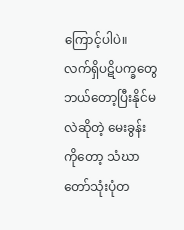ကြောင့်ပါပဲ။
လက်ရှိပဋိပက္ခတွေ ဘယ်တော့ပြီးနိုင်မလဲဆိုတဲ့ မေးခွန်းကိုတော့ သံဃာတော်သုံးပုံတ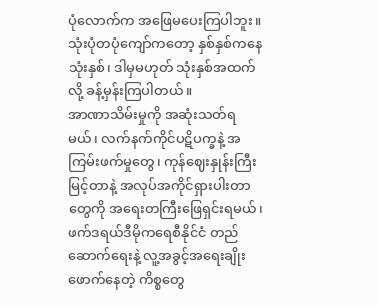ပုံလောက်က အဖြေမပေးကြပါဘူး။ သုံးပုံတပုံကျော်ကတော့ နှစ်နှစ်ကနေ သုံးနှစ်၊ ဒါမှမဟုတ် သုံးနှစ်အထက်လို့ ခန့်မှန်းကြပါတယ်။
အာဏာသိမ်းမှုကို အဆုံးသတ်ရမယ်၊ လက်နက်ကိုင်ပဋိပက္ခနဲ့ အကြမ်းဖက်မှုတွေ၊ ကုန်ဈေးနှုန်းကြီးမြင့်တာနဲ့ အလုပ်အကိုင်ရှားပါးတာတွေကို အရေးတကြီးဖြေရှင်းရမယ်၊ ဖက်ဒရယ်ဒီမိုကရေစီနိုင်ငံ တည်ဆောက်ရေးနဲ့ လူ့အခွင့်အရေးချိုးဖောက်နေတဲ့ ကိစ္စတွေ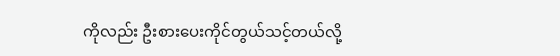ကိုလည်း ဦးစားပေးကိုင်တွယ်သင့်တယ်လို့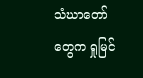သံဃာတော်တွေက ရှုမြင်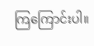ကြကြောင်းပါ။